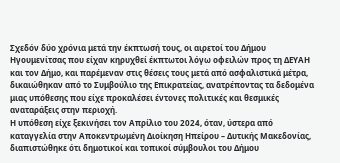Σχεδόν δύο χρόνια μετά την έκπτωσή τους, οι αιρετοί του Δήμου Ηγουμενίτσας που είχαν κηρυχθεί έκπτωτοι λόγω οφειλών προς τη ΔΕΥΑΗ και τον Δήμο, και παρέμεναν στις θέσεις τους μετά από ασφαλιστικά μέτρα, δικαιώθηκαν από το Συμβούλιο της Επικρατείας, ανατρέποντας τα δεδομένα μιας υπόθεσης που είχε προκαλέσει έντονες πολιτικές και θεσμικές αναταράξεις στην περιοχή.
Η υπόθεση είχε ξεκινήσει τον Απρίλιο του 2024, όταν, ύστερα από καταγγελία στην Αποκεντρωμένη Διοίκηση Ηπείρου – Δυτικής Μακεδονίας, διαπιστώθηκε ότι δημοτικοί και τοπικοί σύμβουλοι του Δήμου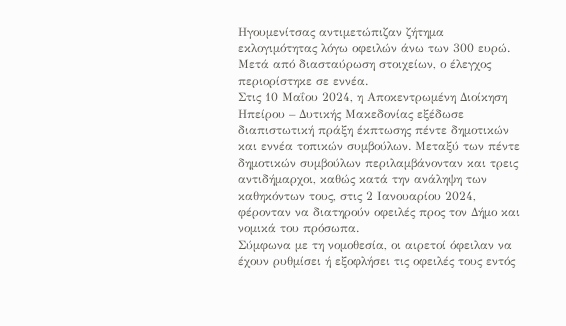Ηγουμενίτσας αντιμετώπιζαν ζήτημα εκλογιμότητας λόγω οφειλών άνω των 300 ευρώ. Μετά από διασταύρωση στοιχείων, ο έλεγχος περιορίστηκε σε εννέα.
Στις 10 Μαΐου 2024, η Αποκεντρωμένη Διοίκηση Ηπείρου – Δυτικής Μακεδονίας εξέδωσε διαπιστωτική πράξη έκπτωσης πέντε δημοτικών και εννέα τοπικών συμβούλων. Μεταξύ των πέντε δημοτικών συμβούλων περιλαμβάνονταν και τρεις αντιδήμαρχοι, καθώς κατά την ανάληψη των καθηκόντων τους, στις 2 Ιανουαρίου 2024, φέρονταν να διατηρούν οφειλές προς τον Δήμο και νομικά του πρόσωπα.
Σύμφωνα με τη νομοθεσία, οι αιρετοί όφειλαν να έχουν ρυθμίσει ή εξοφλήσει τις οφειλές τους εντός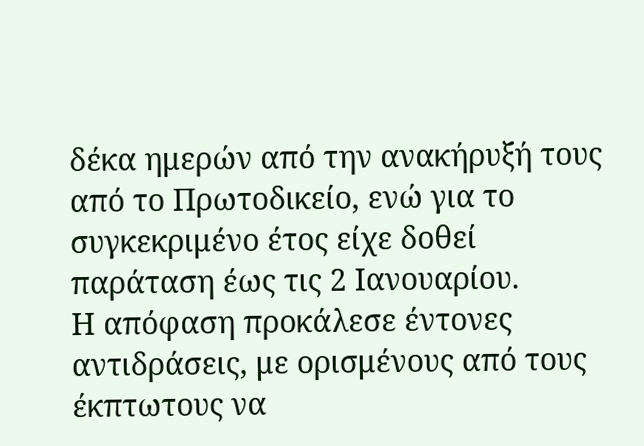δέκα ημερών από την ανακήρυξή τους από το Πρωτοδικείο, ενώ για το συγκεκριμένο έτος είχε δοθεί παράταση έως τις 2 Ιανουαρίου.
Η απόφαση προκάλεσε έντονες αντιδράσεις, με ορισμένους από τους έκπτωτους να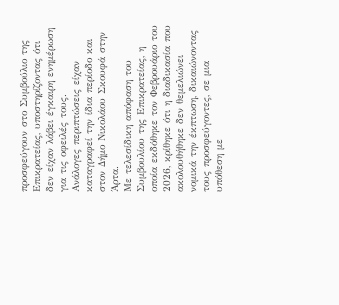προσφεύγουν στο Συμβούλιο της Επικρατείας, υποστηρίζοντας ότι δεν είχαν λάβει έγκαιρη ενημέρωση για τις οφειλές τους.
Ανάλογες περιπτώσεις είχαν καταγραφεί την ίδια περίοδο και στον Δήμο Νικολάου Σκουφά στην Άρτα.
Με τελεσίδικη απόφαση του Συμβουλίου της Επικρατείας, η οποία εκδόθηκε τον Φεβρουάριο του 2026, κρίθηκε ότι η διαδικασία που ακολουθήθηκε δεν θεμελιώνει νομικά την έκπτωση, δικαιώνοντας τους προσφεύγοντες, σε μια υπόθεση με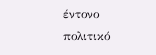έντονο πολιτικό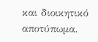και διοικητικό αποτύπωμα.